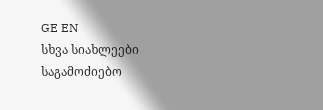GE EN
სხვა სიახლეები
საგამოძიებო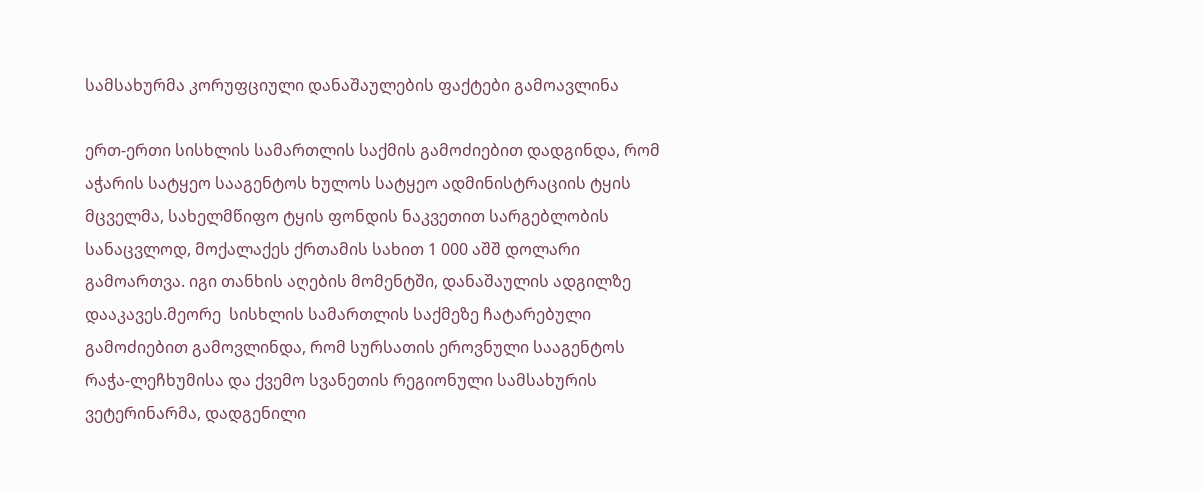სამსახურმა კორუფციული დანაშაულების ფაქტები გამოავლინა

ერთ-ერთი სისხლის სამართლის საქმის გამოძიებით დადგინდა, რომ აჭარის სატყეო სააგენტოს ხულოს სატყეო ადმინისტრაციის ტყის მცველმა, სახელმწიფო ტყის ფონდის ნაკვეთით სარგებლობის სანაცვლოდ, მოქალაქეს ქრთამის სახით 1 000 აშშ დოლარი გამოართვა. იგი თანხის აღების მომენტში, დანაშაულის ადგილზე დააკავეს.მეორე  სისხლის სამართლის საქმეზე ჩატარებული გამოძიებით გამოვლინდა, რომ სურსათის ეროვნული სააგენტოს რაჭა-ლეჩხუმისა და ქვემო სვანეთის რეგიონული სამსახურის ვეტერინარმა, დადგენილი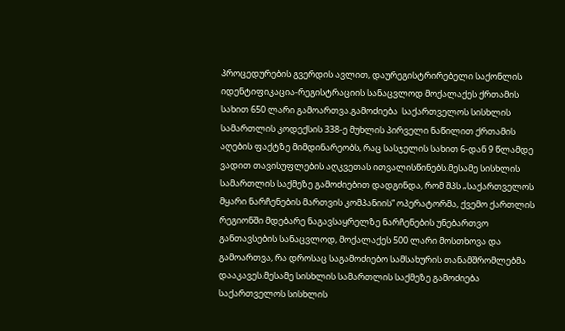პროცედურების გვერდის ავლით, დაურეგისტრირებელი საქონლის იდენტიფიკაცია-რეგისტრაციის სანაცვლოდ მოქალაქეს ქრთამის სახით 650 ლარი გამოართვა.გამოძიება  საქართველოს სისხლის სამართლის კოდექსის 338-ე მუხლის პირველი ნაწილით ქრთამის აღების ფაქტზე მიმდინარეობს, რაც სასჯელის სახით 6-დან 9 წლამდე ვადით თავისუფლების აღკვეთას ითვალისწინებს.მესამე სისხლის სამართლის საქმეზე გამოძიებით დადგინდა, რომ შპს „საქართველოს მყარი ნარჩენების მართვის კომპანიის“ ოპერატორმა, ქვემო ქართლის რეგიონში მდებარე ნაგავსაყრელზე ნარჩენების უნებართვო განთავსების სანაცვლოდ, მოქალაქეს 500 ლარი მოსთხოვა და გამოართვა, რა დროსაც საგამოძიებო სამსახურის თანამშრომლებმა დააკავეს.მესამე სისხლის სამართლის საქმეზე გამოძიება საქართველოს სისხლის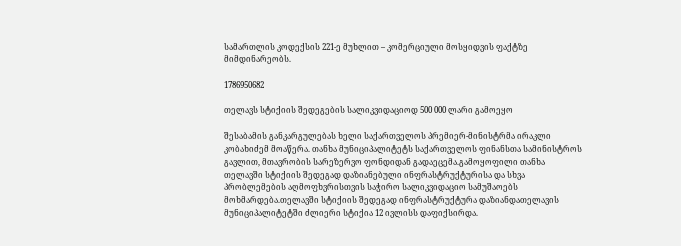სამართლის კოდექსის 221-ე მუხლით – კომერციული მოსყიდვის ფაქტზე მიმდინარეობს.

1786950682

თელავს სტიქიის შედეგების სალიკვიდაციოდ 500 000 ლარი გამოეყო

შესაბამის განკარგულებას ხელი საქართველოს პრემიერ-მინისტრმა ირაკლი კობახიძემ მოაწერა. თანხა მუნიციპალიტეტს საქართველოს ფინანსთა სამინისტროს გავლით, მთავრობის სარეზერვო ფონდიდან გადაეცემა.გამოყოფილი თანხა თელავში სტიქიის შედეგად დაზიანებული ინფრასტრუქტურისა და სხვა პრობლემების აღმოფხვრისთვის საჭირო სალიკვიდაციო სამუშაოებს მოხმარდება.თელავში სტიქიის შედეგად ინფრასტრუქტურა დაზიანდათელავის მუნიციპალიტეტში ძლიერი სტიქია 12 ივლისს დაფიქსირდა.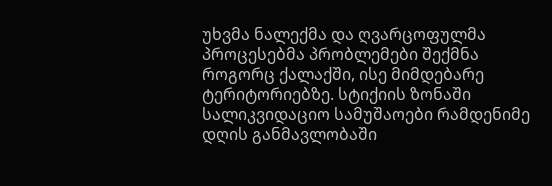უხვმა ნალექმა და ღვარცოფულმა პროცესებმა პრობლემები შექმნა როგორც ქალაქში, ისე მიმდებარე ტერიტორიებზე. სტიქიის ზონაში სალიკვიდაციო სამუშაოები რამდენიმე დღის განმავლობაში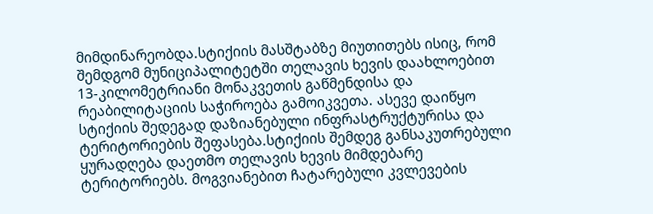მიმდინარეობდა.სტიქიის მასშტაბზე მიუთითებს ისიც, რომ შემდგომ მუნიციპალიტეტში თელავის ხევის დაახლოებით 13-კილომეტრიანი მონაკვეთის გაწმენდისა და რეაბილიტაციის საჭიროება გამოიკვეთა. ასევე დაიწყო სტიქიის შედეგად დაზიანებული ინფრასტრუქტურისა და ტერიტორიების შეფასება.სტიქიის შემდეგ განსაკუთრებული ყურადღება დაეთმო თელავის ხევის მიმდებარე ტერიტორიებს. მოგვიანებით ჩატარებული კვლევების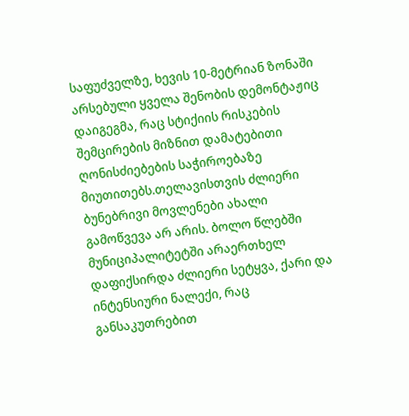საფუძველზე, ხევის 10-მეტრიან ზონაში არსებული ყველა შენობის დემონტაჟიც დაიგეგმა, რაც სტიქიის რისკების შემცირების მიზნით დამატებითი ღონისძიებების საჭიროებაზე მიუთითებს.თელავისთვის ძლიერი ბუნებრივი მოვლენები ახალი გამოწვევა არ არის. ბოლო წლებში მუნიციპალიტეტში არაერთხელ დაფიქსირდა ძლიერი სეტყვა, ქარი და ინტენსიური ნალექი, რაც განსაკუთრებით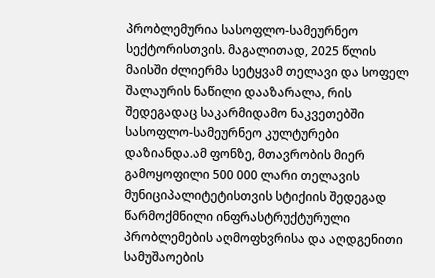პრობლემურია სასოფლო-სამეურნეო სექტორისთვის. მაგალითად, 2025 წლის მაისში ძლიერმა სეტყვამ თელავი და სოფელ შალაურის ნაწილი დააზარალა, რის შედეგადაც საკარმიდამო ნაკვეთებში სასოფლო-სამეურნეო კულტურები დაზიანდა.ამ ფონზე, მთავრობის მიერ გამოყოფილი 500 000 ლარი თელავის მუნიციპალიტეტისთვის სტიქიის შედეგად წარმოქმნილი ინფრასტრუქტურული პრობლემების აღმოფხვრისა და აღდგენითი სამუშაოების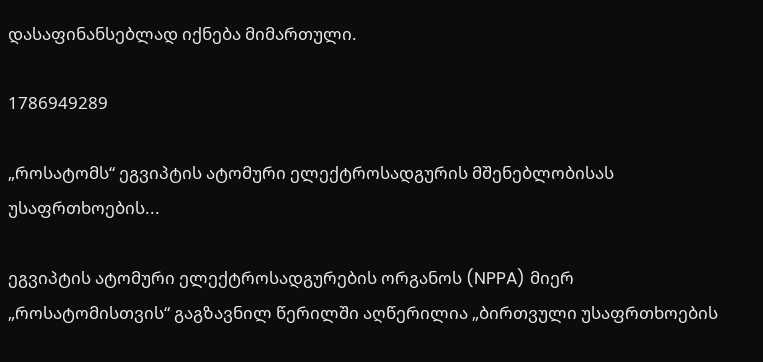დასაფინანსებლად იქნება მიმართული.

1786949289

„როსატომს“ ეგვიპტის ატომური ელექტროსადგურის მშენებლობისას უსაფრთხოების...

ეგვიპტის ატომური ელექტროსადგურების ორგანოს (NPPA) მიერ „როსატომისთვის“ გაგზავნილ წერილში აღწერილია „ბირთვული უსაფრთხოების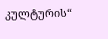კულტურის“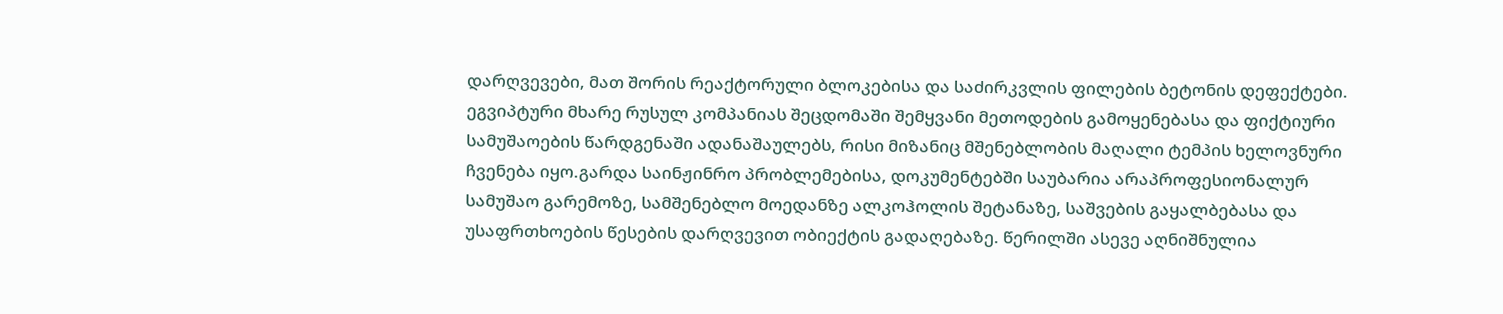დარღვევები, მათ შორის რეაქტორული ბლოკებისა და საძირკვლის ფილების ბეტონის დეფექტები. ეგვიპტური მხარე რუსულ კომპანიას შეცდომაში შემყვანი მეთოდების გამოყენებასა და ფიქტიური სამუშაოების წარდგენაში ადანაშაულებს, რისი მიზანიც მშენებლობის მაღალი ტემპის ხელოვნური ჩვენება იყო.გარდა საინჟინრო პრობლემებისა, დოკუმენტებში საუბარია არაპროფესიონალურ სამუშაო გარემოზე, სამშენებლო მოედანზე ალკოჰოლის შეტანაზე, საშვების გაყალბებასა და უსაფრთხოების წესების დარღვევით ობიექტის გადაღებაზე. წერილში ასევე აღნიშნულია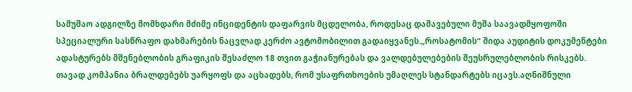სამუშაო ადგილზე მომხდარი მძიმე ინციდენტის დაფარვის მცდელობა, როდესაც დაშავებული მუშა საავადმყოფოში სპეციალური სასწრაფო დახმარების ნაცვლად კერძო ავტომობილით გადაიყვანეს.„როსატომის“ შიდა აუდიტის დოკუმენტები ადასტურებს მშენებლობის გრაფიკის შესაძლო 18 თვით გაჭიანურებას და ვალდებულებების შეუსრულებლობის რისკებს. თავად კომპანია ბრალდებებს უარყოფს და აცხადებს, რომ უსაფრთხოების უმაღლეს სტანდარტებს იცავს.აღნიშნული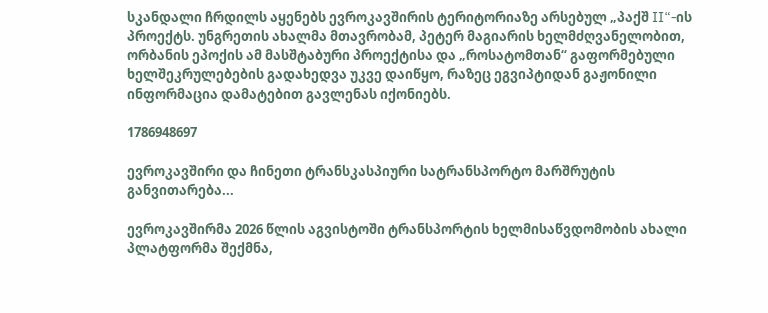სკანდალი ჩრდილს აყენებს ევროკავშირის ტერიტორიაზე არსებულ „პაქშ II“-ის პროექტს. უნგრეთის ახალმა მთავრობამ, პეტერ მაგიარის ხელმძღვანელობით, ორბანის ეპოქის ამ მასშტაბური პროექტისა და „როსატომთან“ გაფორმებული ხელშეკრულებების გადახედვა უკვე დაიწყო, რაზეც ეგვიპტიდან გაჟონილი ინფორმაცია დამატებით გავლენას იქონიებს.

1786948697

ევროკავშირი და ჩინეთი ტრანსკასპიური სატრანსპორტო მარშრუტის განვითარება...

ევროკავშირმა 2026 წლის აგვისტოში ტრანსპორტის ხელმისაწვდომობის ახალი პლატფორმა შექმნა,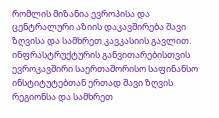რომლის მიზანია ევროპისა და ცენტრალური აზიის დაკავშირება შავი ზღვისა და სამხრეთ კავკასიის გავლით. ინფრასტრუქტურის განვითარებისთვის ევროკავშირი საერთაშორისო საფინანსო ინსტიტუტებთან ერთად შავი ზღვის რეგიონსა და სამხრეთ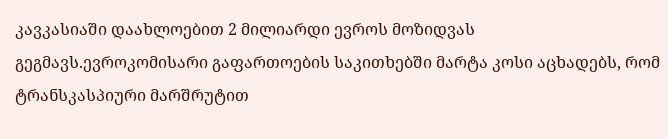კავკასიაში დაახლოებით 2 მილიარდი ევროს მოზიდვას გეგმავს.ევროკომისარი გაფართოების საკითხებში მარტა კოსი აცხადებს, რომ ტრანსკასპიური მარშრუტით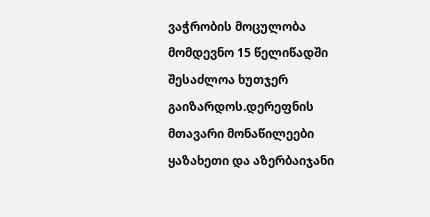ვაჭრობის მოცულობა მომდევნო 15 წელიწადში შესაძლოა ხუთჯერ გაიზარდოს.დერეფნის მთავარი მონაწილეები ყაზახეთი და აზერბაიჯანი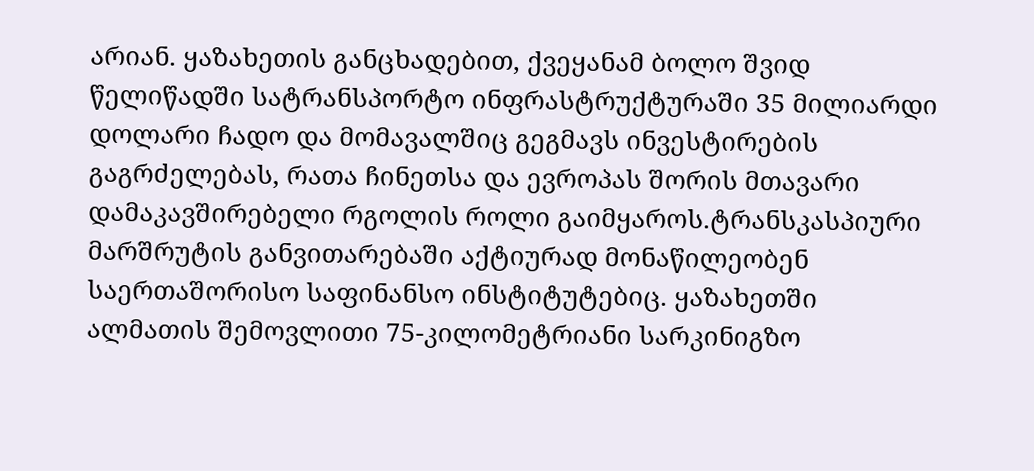არიან. ყაზახეთის განცხადებით, ქვეყანამ ბოლო შვიდ წელიწადში სატრანსპორტო ინფრასტრუქტურაში 35 მილიარდი დოლარი ჩადო და მომავალშიც გეგმავს ინვესტირების გაგრძელებას, რათა ჩინეთსა და ევროპას შორის მთავარი დამაკავშირებელი რგოლის როლი გაიმყაროს.ტრანსკასპიური მარშრუტის განვითარებაში აქტიურად მონაწილეობენ საერთაშორისო საფინანსო ინსტიტუტებიც. ყაზახეთში ალმათის შემოვლითი 75-კილომეტრიანი სარკინიგზო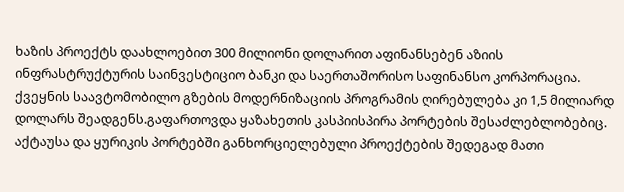ხაზის პროექტს დაახლოებით 300 მილიონი დოლარით აფინანსებენ აზიის ინფრასტრუქტურის საინვესტიციო ბანკი და საერთაშორისო საფინანსო კორპორაცია. ქვეყნის საავტომობილო გზების მოდერნიზაციის პროგრამის ღირებულება კი 1,5 მილიარდ დოლარს შეადგენს.გაფართოვდა ყაზახეთის კასპიისპირა პორტების შესაძლებლობებიც. აქტაუსა და ყურიკის პორტებში განხორციელებული პროექტების შედეგად მათი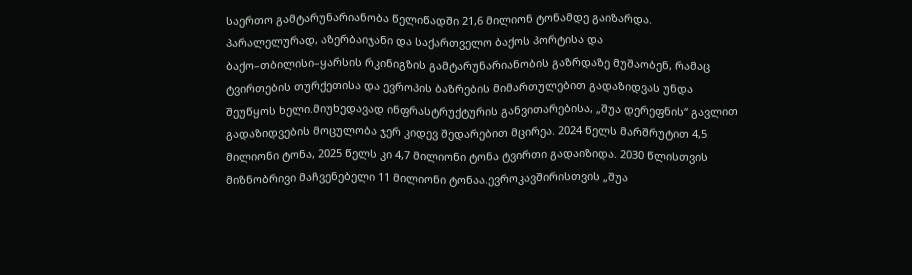საერთო გამტარუნარიანობა წელიწადში 21,6 მილიონ ტონამდე გაიზარდა. პარალელურად, აზერბაიჯანი და საქართველო ბაქოს პორტისა და ბაქო–თბილისი–ყარსის რკინიგზის გამტარუნარიანობის გაზრდაზე მუშაობენ, რამაც ტვირთების თურქეთისა და ევროპის ბაზრების მიმართულებით გადაზიდვას უნდა შეუწყოს ხელი.მიუხედავად ინფრასტრუქტურის განვითარებისა, „შუა დერეფნის“ გავლით გადაზიდვების მოცულობა ჯერ კიდევ შედარებით მცირეა. 2024 წელს მარშრუტით 4,5 მილიონი ტონა, 2025 წელს კი 4,7 მილიონი ტონა ტვირთი გადაიზიდა. 2030 წლისთვის მიზნობრივი მაჩვენებელი 11 მილიონი ტონაა.ევროკავშირისთვის „შუა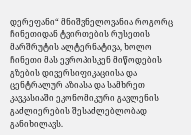დერეფანი“ მნიშვნელოვანია როგორც ჩინეთიდან ტვირთების რუსეთის მარშრუტის ალტერნატივა, ხოლო ჩინეთი მას ევროპისკენ მიწოდების გზების დივერსიფიკაციისა და ცენტრალურ აზიასა და სამხრეთ კავკასიაში ეკონომიკური გავლენის გაძლიერების შესაძლებლობად განიხილავს.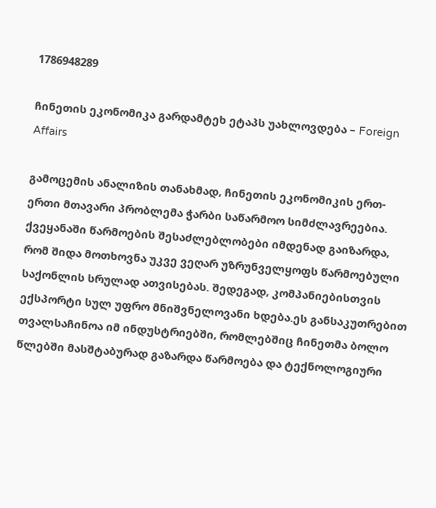1786948289

ჩინეთის ეკონომიკა გარდამტეხ ეტაპს უახლოვდება – Foreign Affairs

გამოცემის ანალიზის თანახმად, ჩინეთის ეკონომიკის ერთ-ერთი მთავარი პრობლემა ჭარბი საწარმოო სიმძლავრეებია. ქვეყანაში წარმოების შესაძლებლობები იმდენად გაიზარდა, რომ შიდა მოთხოვნა უკვე ვეღარ უზრუნველყოფს წარმოებული საქონლის სრულად ათვისებას. შედეგად, კომპანიებისთვის ექსპორტი სულ უფრო მნიშვნელოვანი ხდება.ეს განსაკუთრებით თვალსაჩინოა იმ ინდუსტრიებში, რომლებშიც ჩინეთმა ბოლო წლებში მასშტაბურად გაზარდა წარმოება და ტექნოლოგიური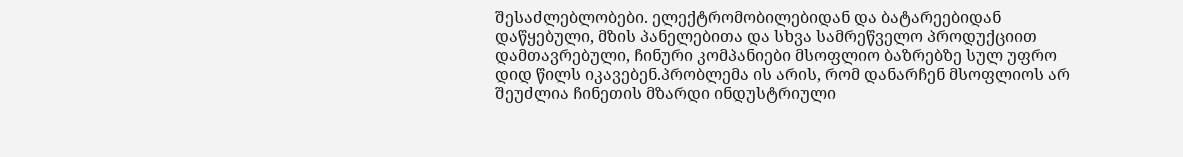შესაძლებლობები. ელექტრომობილებიდან და ბატარეებიდან დაწყებული, მზის პანელებითა და სხვა სამრეწველო პროდუქციით დამთავრებული, ჩინური კომპანიები მსოფლიო ბაზრებზე სულ უფრო დიდ წილს იკავებენ.პრობლემა ის არის, რომ დანარჩენ მსოფლიოს არ შეუძლია ჩინეთის მზარდი ინდუსტრიული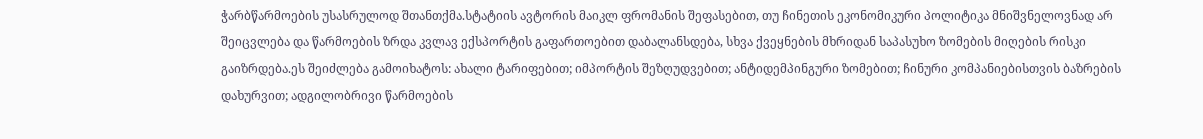ჭარბწარმოების უსასრულოდ შთანთქმა.სტატიის ავტორის მაიკლ ფრომანის შეფასებით, თუ ჩინეთის ეკონომიკური პოლიტიკა მნიშვნელოვნად არ შეიცვლება და წარმოების ზრდა კვლავ ექსპორტის გაფართოებით დაბალანსდება, სხვა ქვეყნების მხრიდან საპასუხო ზომების მიღების რისკი გაიზრდება.ეს შეიძლება გამოიხატოს: ახალი ტარიფებით; იმპორტის შეზღუდვებით; ანტიდემპინგური ზომებით; ჩინური კომპანიებისთვის ბაზრების დახურვით; ადგილობრივი წარმოების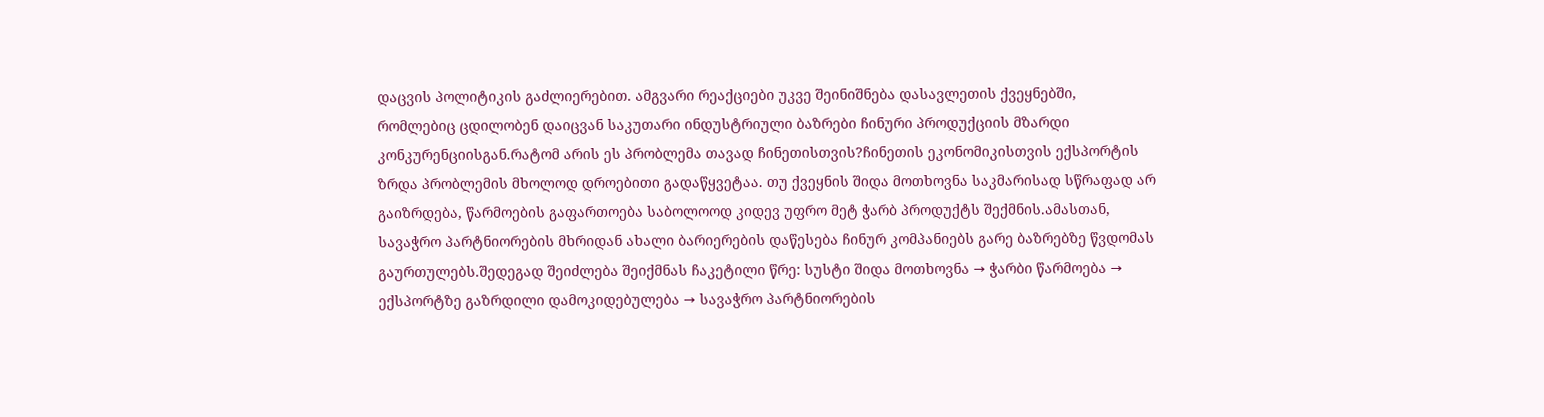დაცვის პოლიტიკის გაძლიერებით. ამგვარი რეაქციები უკვე შეინიშნება დასავლეთის ქვეყნებში, რომლებიც ცდილობენ დაიცვან საკუთარი ინდუსტრიული ბაზრები ჩინური პროდუქციის მზარდი კონკურენციისგან.რატომ არის ეს პრობლემა თავად ჩინეთისთვის?ჩინეთის ეკონომიკისთვის ექსპორტის ზრდა პრობლემის მხოლოდ დროებითი გადაწყვეტაა. თუ ქვეყნის შიდა მოთხოვნა საკმარისად სწრაფად არ გაიზრდება, წარმოების გაფართოება საბოლოოდ კიდევ უფრო მეტ ჭარბ პროდუქტს შექმნის.ამასთან, სავაჭრო პარტნიორების მხრიდან ახალი ბარიერების დაწესება ჩინურ კომპანიებს გარე ბაზრებზე წვდომას გაურთულებს.შედეგად შეიძლება შეიქმნას ჩაკეტილი წრე: სუსტი შიდა მოთხოვნა → ჭარბი წარმოება → ექსპორტზე გაზრდილი დამოკიდებულება → სავაჭრო პარტნიორების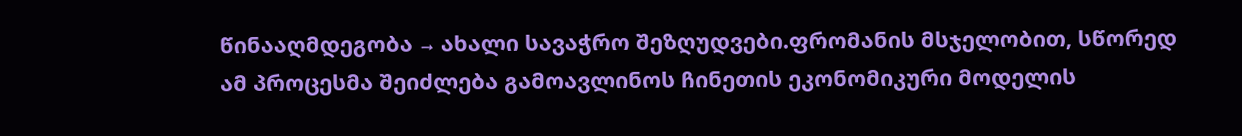წინააღმდეგობა → ახალი სავაჭრო შეზღუდვები.ფრომანის მსჯელობით, სწორედ ამ პროცესმა შეიძლება გამოავლინოს ჩინეთის ეკონომიკური მოდელის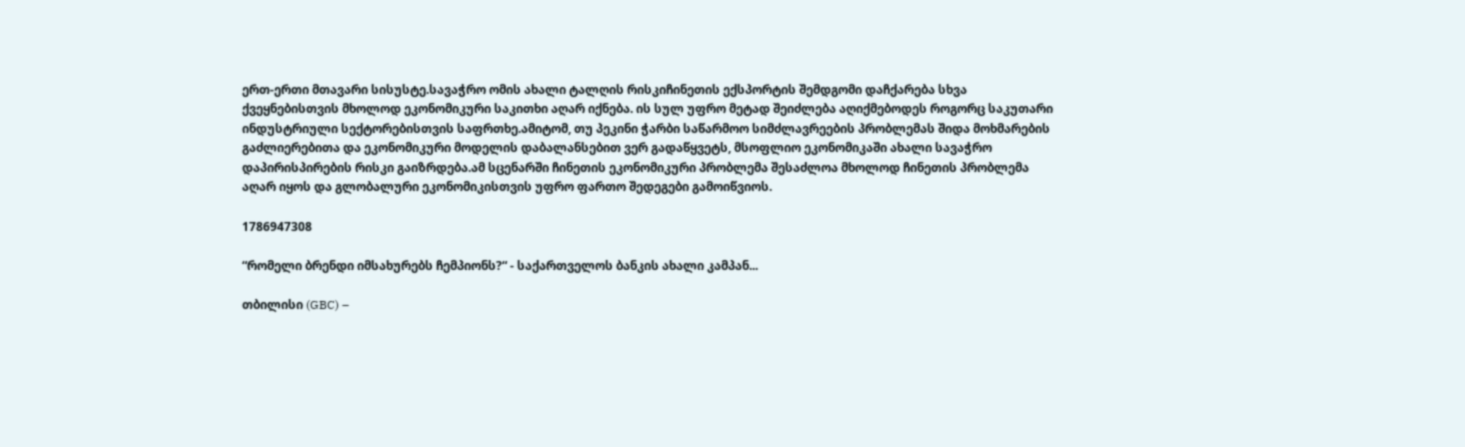ერთ-ერთი მთავარი სისუსტე.სავაჭრო ომის ახალი ტალღის რისკიჩინეთის ექსპორტის შემდგომი დაჩქარება სხვა ქვეყნებისთვის მხოლოდ ეკონომიკური საკითხი აღარ იქნება. ის სულ უფრო მეტად შეიძლება აღიქმებოდეს როგორც საკუთარი ინდუსტრიული სექტორებისთვის საფრთხე.ამიტომ, თუ პეკინი ჭარბი საწარმოო სიმძლავრეების პრობლემას შიდა მოხმარების გაძლიერებითა და ეკონომიკური მოდელის დაბალანსებით ვერ გადაწყვეტს, მსოფლიო ეკონომიკაში ახალი სავაჭრო დაპირისპირების რისკი გაიზრდება.ამ სცენარში ჩინეთის ეკონომიკური პრობლემა შესაძლოა მხოლოდ ჩინეთის პრობლემა აღარ იყოს და გლობალური ეკონომიკისთვის უფრო ფართო შედეგები გამოიწვიოს.

1786947308

“რომელი ბრენდი იმსახურებს ჩემპიონს?“ - საქართველოს ბანკის ახალი კამპან...

თბილისი (GBC) –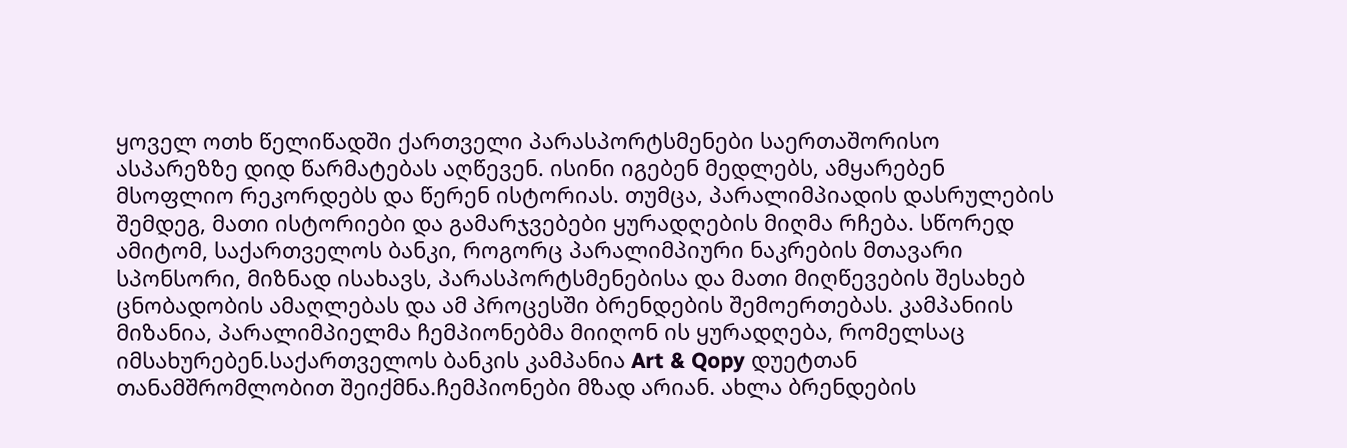ყოველ ოთხ წელიწადში ქართველი პარასპორტსმენები საერთაშორისო ასპარეზზე დიდ წარმატებას აღწევენ. ისინი იგებენ მედლებს, ამყარებენ მსოფლიო რეკორდებს და წერენ ისტორიას. თუმცა, პარალიმპიადის დასრულების შემდეგ, მათი ისტორიები და გამარჯვებები ყურადღების მიღმა რჩება. სწორედ ამიტომ, საქართველოს ბანკი, როგორც პარალიმპიური ნაკრების მთავარი სპონსორი, მიზნად ისახავს, პარასპორტსმენებისა და მათი მიღწევების შესახებ ცნობადობის ამაღლებას და ამ პროცესში ბრენდების შემოერთებას. კამპანიის მიზანია, პარალიმპიელმა ჩემპიონებმა მიიღონ ის ყურადღება, რომელსაც იმსახურებენ.საქართველოს ბანკის კამპანია Art & Qopy დუეტთან თანამშრომლობით შეიქმნა.ჩემპიონები მზად არიან. ახლა ბრენდების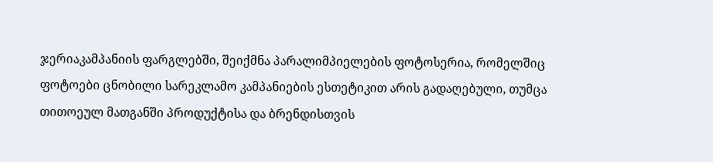ჯერიაკამპანიის ფარგლებში, შეიქმნა პარალიმპიელების ფოტოსერია, რომელშიც ფოტოები ცნობილი სარეკლამო კამპანიების ესთეტიკით არის გადაღებული, თუმცა თითოეულ მათგანში პროდუქტისა და ბრენდისთვის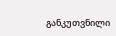განკუთვნილი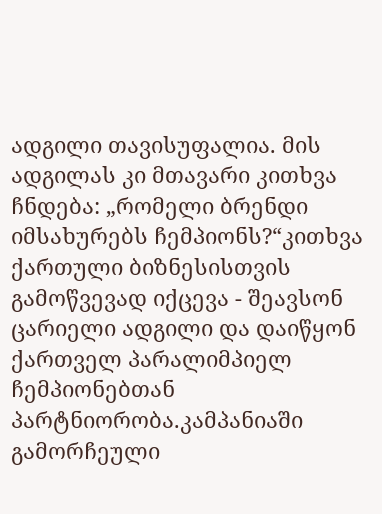ადგილი თავისუფალია. მის ადგილას კი მთავარი კითხვა ჩნდება: „რომელი ბრენდი იმსახურებს ჩემპიონს?“კითხვა ქართული ბიზნესისთვის გამოწვევად იქცევა - შეავსონ ცარიელი ადგილი და დაიწყონ ქართველ პარალიმპიელ ჩემპიონებთან პარტნიორობა.კამპანიაში გამორჩეული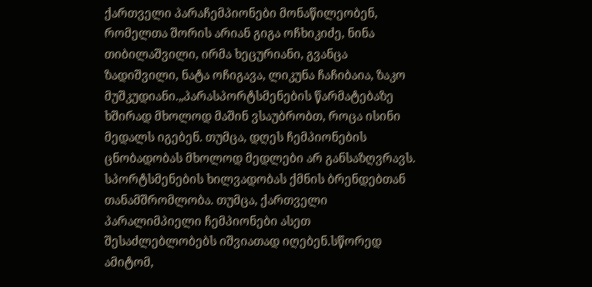ქართველი პარაჩემპიონები მონაწილეობენ, რომელთა შორის არიან გიგა ოჩხიკიძე, ნინა თიბილაშვილი, ირმა ხეცურიანი, გვანცა ზადიშვილი, ნატა ოჩიგავა, ლიკუნა ჩაჩიბაია, ზაკო მუშკუდიანი.„პარასპორტსმენების წარმატებაზე ხშირად მხოლოდ მაშინ ვსაუბრობთ, როცა ისინი მედალს იგებენ. თუმცა, დღეს ჩემპიონების ცნობადობას მხოლოდ მედლები არ განსაზღვრავს. სპორტსმენების ხილვადობას ქმნის ბრენდებთან თანამშრომლობა. თუმცა, ქართველი პარალიმპიელი ჩემპიონები ასეთ შესაძლებლობებს იშვიათად იღებენ.სწორედ ამიტომ,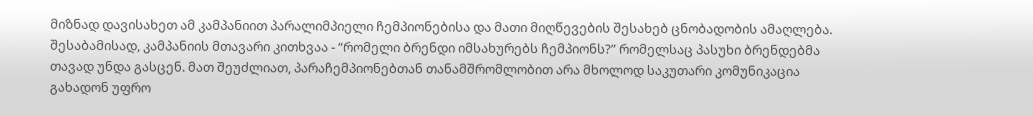მიზნად დავისახეთ ამ კამპანიით პარალიმპიელი ჩემპიონებისა და მათი მიღწევების შესახებ ცნობადობის ამაღლება. შესაბამისად, კამპანიის მთავარი კითხვაა - “რომელი ბრენდი იმსახურებს ჩემპიონს?” რომელსაც პასუხი ბრენდებმა თავად უნდა გასცენ. მათ შეუძლიათ, პარაჩემპიონებთან თანამშრომლობით არა მხოლოდ საკუთარი კომუნიკაცია გახადონ უფრო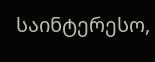საინტერესო,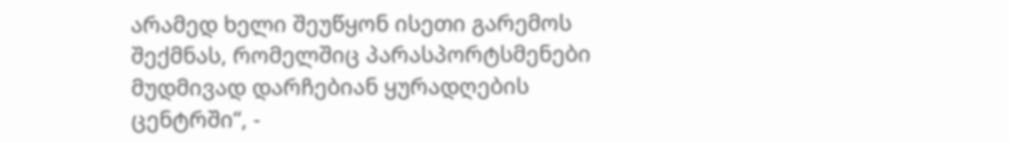არამედ ხელი შეუწყონ ისეთი გარემოს შექმნას, რომელშიც პარასპორტსმენები მუდმივად დარჩებიან ყურადღების ცენტრში“, -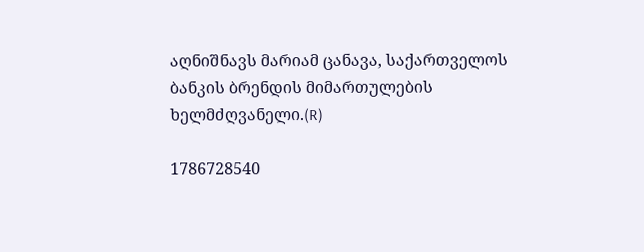აღნიშნავს მარიამ ცანავა, საქართველოს ბანკის ბრენდის მიმართულების ხელმძღვანელი.(R)

1786728540